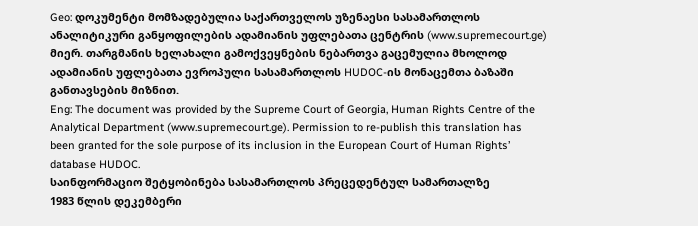Geo: დოკუმენტი მომზადებულია საქართველოს უზენაესი სასამართლოს ანალიტიკური განყოფილების ადამიანის უფლებათა ცენტრის (www.supremecourt.ge) მიერ. თარგმანის ხელახალი გამოქვეყნების ნებართვა გაცემულია მხოლოდ ადამიანის უფლებათა ევროპული სასამართლოს HUDOC-ის მონაცემთა ბაზაში განთავსების მიზნით.
Eng: The document was provided by the Supreme Court of Georgia, Human Rights Centre of the Analytical Department (www.supremecourt.ge). Permission to re-publish this translation has been granted for the sole purpose of its inclusion in the European Court of Human Rights’ database HUDOC.
საინფორმაციო შეტყობინება სასამართლოს პრეცედენტულ სამართალზე
1983 წლის დეკემბერი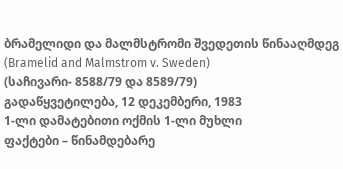ბრამელიდი და მალმსტრომი შვედეთის წინააღმდეგ (Bramelid and Malmstrom v. Sweden)
(საჩივარი- 8588/79 და 8589/79)
გადაწყვეტილება, 12 დეკემბერი, 1983
1-ლი დამატებითი ოქმის 1-ლი მუხლი
ფაქტები – წინამდებარე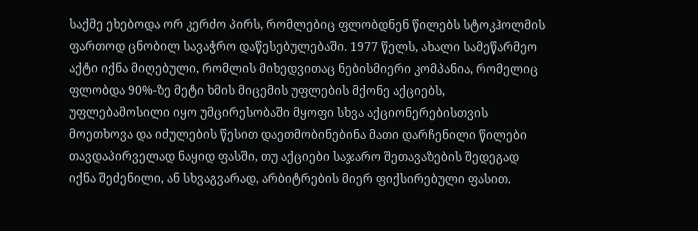საქმე ეხებოდა ორ კერძო პირს, რომლებიც ფლობდნენ წილებს სტოკჰოლმის ფართოდ ცნობილ სავაჭრო დაწესებულებაში. 1977 წელს, ახალი სამეწარმეო აქტი იქნა მიღებული, რომლის მიხედვითაც ნებისმიერი კომპანია, რომელიც ფლობდა 90%-ზე მეტი ხმის მიცემის უფლების მქონე აქციებს, უფლებამოსილი იყო უმცირესობაში მყოფი სხვა აქციონერებისთვის მოეთხოვა და იძულების წესით დაეთმობინებინა მათი დარჩენილი წილები თავდაპირველად ნაყიდ ფასში, თუ აქციები საჯარო შეთავაზების შედეგად იქნა შეძენილი, ან სხვაგვარად, არბიტრების მიერ ფიქსირებული ფასით.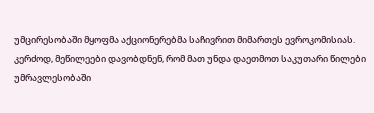უმცირესობაში მყოფმა აქციონერებმა საჩივრით მიმართეს ევროკომისიას. კერძოდ, მეწილეები დავობდნენ, რომ მათ უნდა დაეთმოთ საკუთარი წილები უმრავლესობაში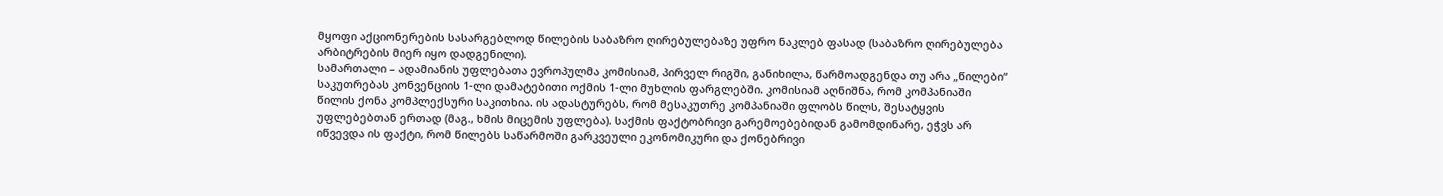მყოფი აქციონერების სასარგებლოდ წილების საბაზრო ღირებულებაზე უფრო ნაკლებ ფასად (საბაზრო ღირებულება არბიტრების მიერ იყო დადგენილი).
სამართალი – ადამიანის უფლებათა ევროპულმა კომისიამ, პირველ რიგში, განიხილა, წარმოადგენდა თუ არა „წილები“ საკუთრებას კონვენციის 1-ლი დამატებითი ოქმის 1-ლი მუხლის ფარგლებში. კომისიამ აღნიშნა, რომ კომპანიაში წილის ქონა კომპლექსური საკითხია. ის ადასტურებს, რომ მესაკუთრე კომპანიაში ფლობს წილს, შესატყვის უფლებებთან ერთად (მაგ., ხმის მიცემის უფლება). საქმის ფაქტობრივი გარემოებებიდან გამომდინარე, ეჭვს არ იწვევდა ის ფაქტი, რომ წილებს საწარმოში გარკვეული ეკონომიკური და ქონებრივი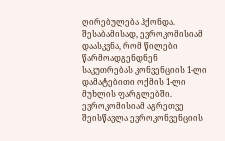ღირებულება ჰქონდა. შესაბამისად, ევროკომისიამ დაასკვნა, რომ წილები წარმოადგენდნენ საკუთრებას კონვენციის 1-ლი დამატებითი ოქმის 1-ლი მუხლის ფარგლებში.
ევროკომისიამ აგრეთვე შეისწავლა ევროკონვენციის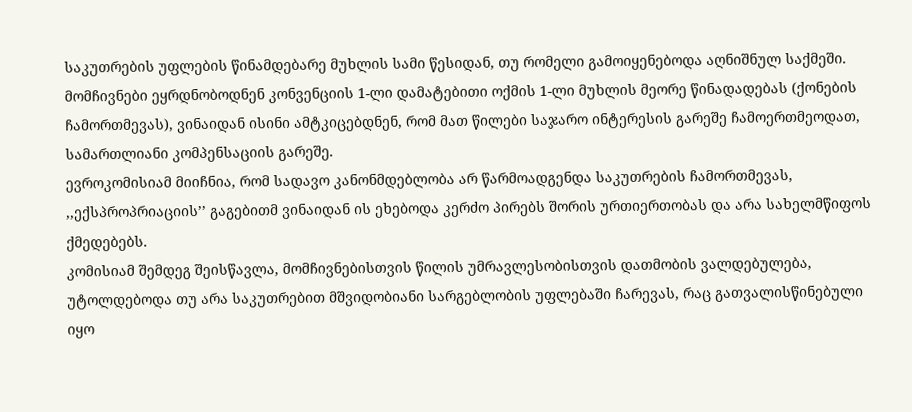საკუთრების უფლების წინამდებარე მუხლის სამი წესიდან, თუ რომელი გამოიყენებოდა აღნიშნულ საქმეში. მომჩივნები ეყრდნობოდნენ კონვენციის 1-ლი დამატებითი ოქმის 1-ლი მუხლის მეორე წინადადებას (ქონების ჩამორთმევას), ვინაიდან ისინი ამტკიცებდნენ, რომ მათ წილები საჯარო ინტერესის გარეშე ჩამოერთმეოდათ, სამართლიანი კომპენსაციის გარეშე.
ევროკომისიამ მიიჩნია, რომ სადავო კანონმდებლობა არ წარმოადგენდა საკუთრების ჩამორთმევას, ,,ექსპროპრიაციის’’ გაგებითმ ვინაიდან ის ეხებოდა კერძო პირებს შორის ურთიერთობას და არა სახელმწიფოს ქმედებებს.
კომისიამ შემდეგ შეისწავლა, მომჩივნებისთვის წილის უმრავლესობისთვის დათმობის ვალდებულება, უტოლდებოდა თუ არა საკუთრებით მშვიდობიანი სარგებლობის უფლებაში ჩარევას, რაც გათვალისწინებული იყო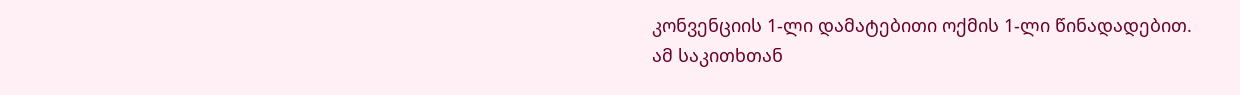კონვენციის 1-ლი დამატებითი ოქმის 1-ლი წინადადებით.
ამ საკითხთან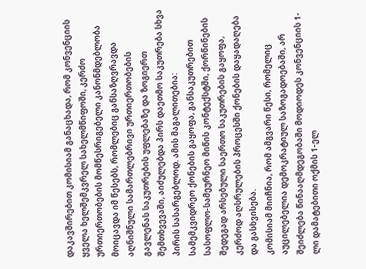დაკავშირებით კომისიამ განაცხადა, რომ კონვენციის ყველა ხელშემკვრელ სახელმწიფოში, კერძო ურთიერთობების მომწესრიგებელი კანონმდებლობა მოიცავდა იმ წესებს, რომლებიც განსაზღვრავდა აღნიშნული სამართლებრივი ურთიერთობების გავლენას საკუთრების უფლებაზე და ზოგიერთ შემთხვევაში, აიძულებდა პირს დაეთმო საკუთრება სხვა პირის სასარგებლოდ. ამის მაგალითებია: სამემკვიდრეო ქონების გაყოფა, განსაკუთრებით სასოფლო-სამეურნეო მიწის კონტექსტში, ქორწინების შედეგად არსებული საერთო საკუთრების გაყოფა, კერძოდ აღსრულების პროცესში ქონების დაყადაღება და გასხვისება.
კომისიამ მიიჩნია, რომ ამგვარი წესი, რომელიც აუცილებელია დემოკრატიულ საზოგადოებაში, არ შეიძლება წინააღმდეგობაში მოდიოდეს კონვენციის 1-ლი დამატებითი ოქმის 1-ელ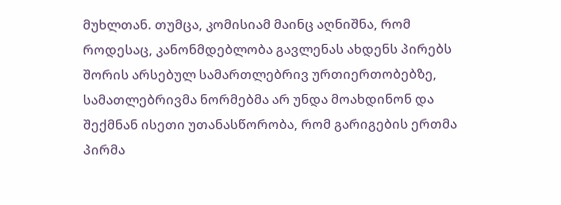მუხლთან. თუმცა, კომისიამ მაინც აღნიშნა, რომ როდესაც, კანონმდებლობა გავლენას ახდენს პირებს შორის არსებულ სამართლებრივ ურთიერთობებზე, სამათლებრივმა ნორმებმა არ უნდა მოახდინონ და შექმნან ისეთი უთანასწორობა, რომ გარიგების ერთმა პირმა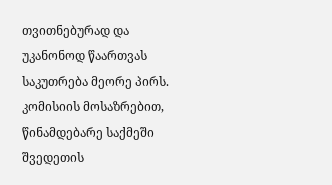თვითნებურად და უკანონოდ წაართვას საკუთრება მეორე პირს.
კომისიის მოსაზრებით, წინამდებარე საქმეში შვედეთის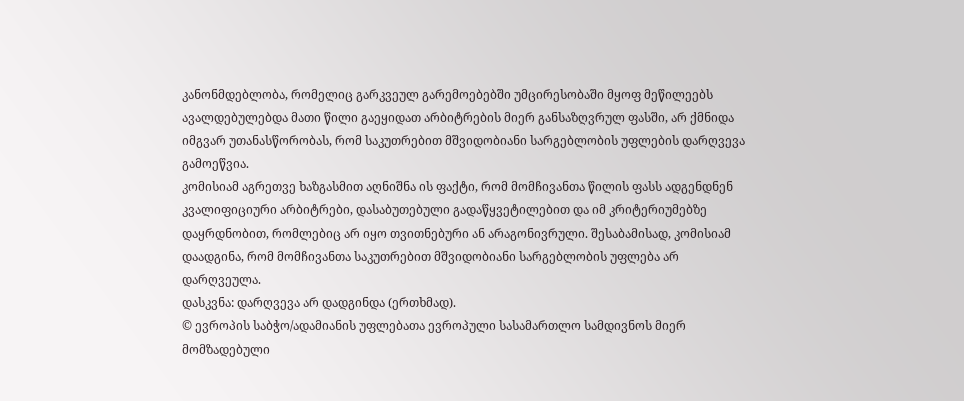კანონმდებლობა, რომელიც გარკვეულ გარემოებებში უმცირესობაში მყოფ მეწილეებს ავალდებულებდა მათი წილი გაეყიდათ არბიტრების მიერ განსაზღვრულ ფასში, არ ქმნიდა იმგვარ უთანასწორობას, რომ საკუთრებით მშვიდობიანი სარგებლობის უფლების დარღვევა გამოეწვია.
კომისიამ აგრეთვე ხაზგასმით აღნიშნა ის ფაქტი, რომ მომჩივანთა წილის ფასს ადგენდნენ კვალიფიციური არბიტრები, დასაბუთებული გადაწყვეტილებით და იმ კრიტერიუმებზე დაყრდნობით, რომლებიც არ იყო თვითნებური ან არაგონივრული. შესაბამისად, კომისიამ დაადგინა, რომ მომჩივანთა საკუთრებით მშვიდობიანი სარგებლობის უფლება არ დარღვეულა.
დასკვნა: დარღვევა არ დადგინდა (ერთხმად).
© ევროპის საბჭო/ადამიანის უფლებათა ევროპული სასამართლო სამდივნოს მიერ მომზადებული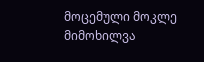მოცემული მოკლე მიმოხილვა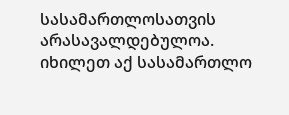სასამართლოსათვის არასავალდებულოა.
იხილეთ აქ სასამართლო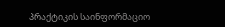პრაქტიკის საინფორმაციო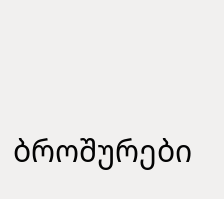ბროშურები